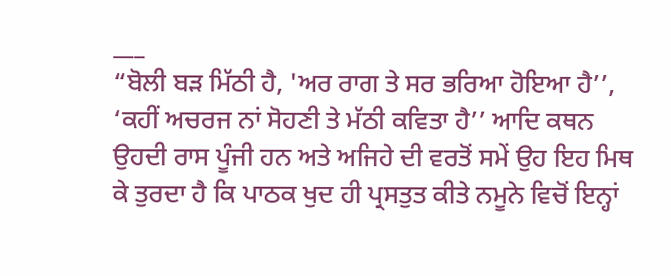___
“ਬੋਲੀ ਬੜ ਮਿੱਠੀ ਹੈ, 'ਅਰ ਰਾਗ ਤੇ ਸਰ ਭਰਿਆ ਹੋਇਆ ਹੈ’’, ‘ਕਹੀਂ ਅਚਰਜ ਨਾਂ ਸੋਹਣੀ ਤੇ ਮੱਠੀ ਕਵਿਤਾ ਹੈ’’ ਆਦਿ ਕਥਨ ਉਹਦੀ ਰਾਸ ਪੂੰਜੀ ਹਨ ਅਤੇ ਅਜਿਹੇ ਦੀ ਵਰਤੋਂ ਸਮੇਂ ਉਹ ਇਹ ਮਿਥ ਕੇ ਤੁਰਦਾ ਹੈ ਕਿ ਪਾਠਕ ਖੁਦ ਹੀ ਪ੍ਰਸਤੁਤ ਕੀਤੇ ਨਮੂਨੇ ਵਿਚੋਂ ਇਨ੍ਹਾਂ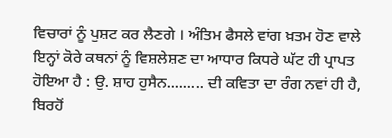ਵਿਚਾਰਾਂ ਨੂੰ ਪੁਸ਼ਟ ਕਰ ਲੈਣਗੇ । ਅੰਤਿਮ ਫੈਸਲੇ ਵਾਂਗ ਖ਼ਤਮ ਹੋਣ ਵਾਲੇ ਇਨ੍ਹਾਂ ਕੋਰੇ ਕਥਨਾਂ ਨੂੰ ਵਿਸ਼ਲੇਸ਼ਣ ਦਾ ਆਧਾਰ ਕਿਧਰੇ ਘੱਟ ਹੀ ਪ੍ਰਾਪਤ ਹੋਇਆ ਹੈ : ਉ. ਸ਼ਾਹ ਹੁਸੈਨ......... ਦੀ ਕਵਿਤਾ ਦਾ ਰੰਗ ਨਵਾਂ ਹੀ ਹੈ, ਬਿਰਹੋਂ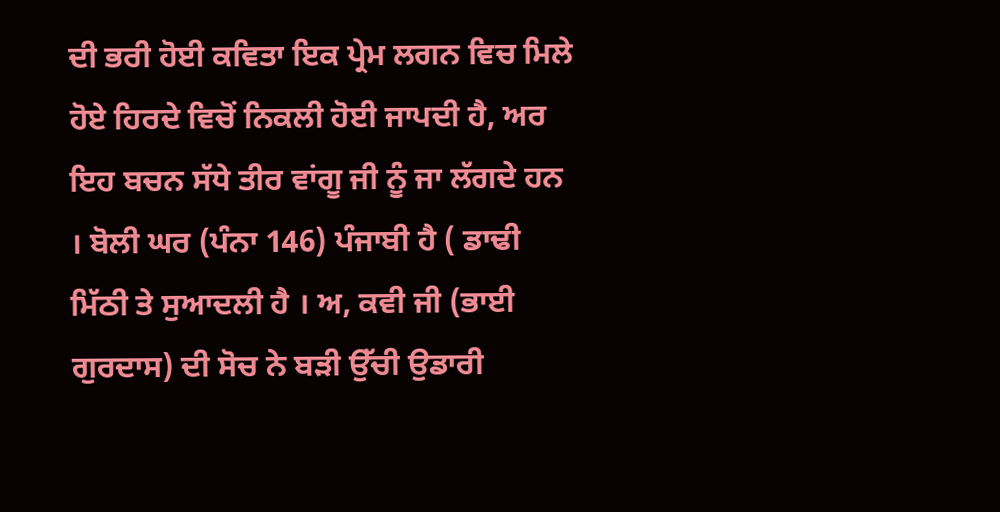ਦੀ ਭਰੀ ਹੋਈ ਕਵਿਤਾ ਇਕ ਪ੍ਰੇਮ ਲਗਨ ਵਿਚ ਮਿਲੇ ਹੋਏ ਹਿਰਦੇ ਵਿਚੋਂ ਨਿਕਲੀ ਹੋਈ ਜਾਪਦੀ ਹੈ, ਅਰ ਇਹ ਬਚਨ ਸੱਧੇ ਤੀਰ ਵਾਂਗੂ ਜੀ ਨੂੰ ਜਾ ਲੱਗਦੇ ਹਨ । ਬੋਲੀ ਘਰ (ਪੰਨਾ 146) ਪੰਜਾਬੀ ਹੈ ( ਡਾਢੀ ਮਿੱਠੀ ਤੇ ਸੁਆਦਲੀ ਹੈ । ਅ, ਕਵੀ ਜੀ (ਭਾਈ ਗੁਰਦਾਸ) ਦੀ ਸੋਚ ਨੇ ਬੜੀ ਉੱਚੀ ਉਡਾਰੀ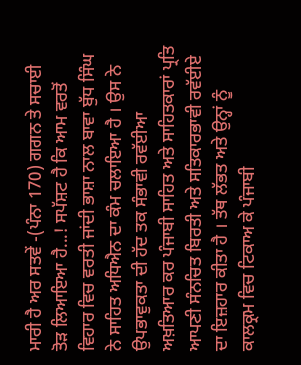ਮਾਰੀ ਹੈ ਅਰ ਸਤਵੇਂ -(ਪੰਨਾ 170) ਗਗਨ ਤੇ ਸਚਾਈ ਤੋੜ ਲਿਆਇਆ ਹੈ...! ਸਪੱਸ਼ਟ ਹੈ ਕਿ ਆਮ ਵਰਤੋਂ ਵਿਹਾਰ ਵਿਚ ਵਰਤੀ ਜਾਂਦੀ ਭਾਸ਼ਾ ਨਾਲ ਬਾਵਾ ਬੁੱਧ ਸਿੰਘ ਨੇ ਸਾਹਿਤ ਅਧਿਐਨ ਦਾ ਕੰਮ ਚਲਾਇਆ ਹੈ । ਉਸ ਨੇ ਉਪਭਾਵੁਕਤਾ ਦੀ ਹੱਦ ਤਕ ਸੰਭਾਵੀ ਰਵੱਈਆ ਅਖ਼ਤਿਆਰ ਕਰ ਪੰਜਾਬੀ ਸਾਹਿਤ ਅਤੇ ਸਾਹਿਤਕਾਰਾਂ ਪ੍ਰਤਿ ਆਪਣੀ ਸੰਨਚਿਤ ਬਿਰਤੀ ਅਤੇ ਸਤਿਕਾਰਭਾਵੀ ਰਵੱਈਏ ਦਾ ਇਜ਼ਹਾਰ ਕੀਤਾ ਹੈ । ਤੱਥ ਲੱਭਤ ਅਤੇ ਉਨ੍ਹਾਂ ਨੂੰ ਕਾਲਕ੍ਰਮ ਵਿਚ ਟਿਕਾਅ ਕੇ ਪੰਜਾਬੀ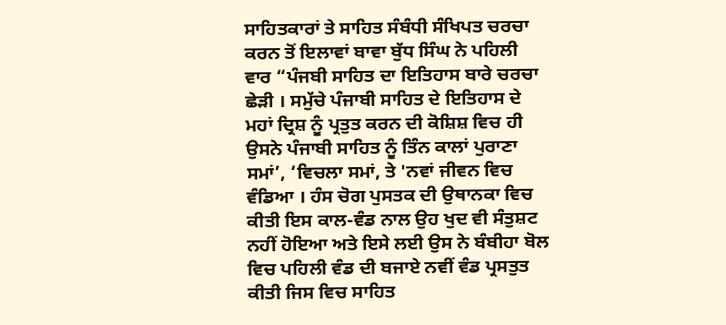ਸਾਹਿਤਕਾਰਾਂ ਤੇ ਸਾਹਿਤ ਸੰਬੰਧੀ ਸੰਖਿਪਤ ਚਰਚਾ ਕਰਨ ਤੋਂ ਇਲਾਵਾਂ ਬਾਵਾ ਬੁੱਧ ਸਿੰਘ ਨੇ ਪਹਿਲੀ ਵਾਰ “ਪੰਜਬੀ ਸਾਹਿਤ ਦਾ ਇਤਿਹਾਸ ਬਾਰੇ ਚਰਚਾ ਛੇੜੀ । ਸਮੁੱਚੇ ਪੰਜਾਬੀ ਸਾਹਿਤ ਦੇ ਇਤਿਹਾਸ ਦੇ ਮਹਾਂ ਦ੍ਰਿਸ਼ ਨੂੰ ਪ੍ਰਤੁਤ ਕਰਨ ਦੀ ਕੋਸ਼ਿਸ਼ ਵਿਚ ਹੀ ਉਸਨੇ ਪੰਜਾਬੀ ਸਾਹਿਤ ਨੂੰ ਤਿੰਨ ਕਾਲਾਂ ਪੁਰਾਣਾ ਸਮਾਂ’, ‘ਵਿਚਲਾ ਸਮਾਂ, ਤੇ 'ਨਵਾਂ ਜੀਵਨ ਵਿਚ ਵੰਡਿਆ । ਹੰਸ ਚੋਗ ਪੁਸਤਕ ਦੀ ਉਥਾਨਕਾ ਵਿਚ ਕੀਤੀ ਇਸ ਕਾਲ-ਵੰਡ ਨਾਲ ਉਹ ਖੁਦ ਵੀ ਸੰਤੁਸ਼ਟ ਨਹੀਂ ਹੋਇਆ ਅਤੇ ਇਸੇ ਲਈ ਉਸ ਨੇ ਬੰਬੀਹਾ ਬੋਲ ਵਿਚ ਪਹਿਲੀ ਵੰਡ ਦੀ ਬਜਾਏ ਨਵੀਂ ਵੰਡ ਪ੍ਰਸਤੁਤ ਕੀਤੀ ਜਿਸ ਵਿਚ ਸਾਹਿਤ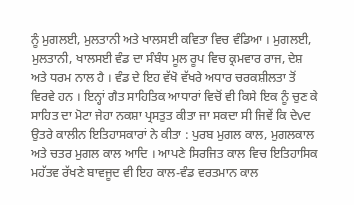ਨੂੰ ਮੁਗਲਈ, ਮੁਲਤਾਨੀ ਅਤੇ ਖਾਲਸਈ ਕਵਿਤਾ ਵਿਚ ਵੰਡਿਆ । ਮੁਗਲਈ, ਮੁਲਤਾਨੀ, ਖਾਲਸਈ ਵੰਡ ਦਾ ਸੰਬੰਧ ਮੂਲ ਰੂਪ ਵਿਚ ਕ੍ਰਮਵਾਰ ਰਾਜ, ਦੇਸ਼ ਅਤੇ ਧਰਮ ਨਾਲ ਹੈ । ਵੰਡ ਦੇ ਇਹ ਵੱਖੋ ਵੱਖਰੇ ਅਧਾਰ ਚਰਕਸ਼ੀਲਤਾ ਤੋਂ ਵਿਰਵੇ ਹਨ । ਇਨ੍ਹਾਂ ਗੈਤ ਸਾਹਿਤਿਕ ਆਧਾਰਾਂ ਵਿਚੋਂ ਵੀ ਕਿਸੇ ਇਕ ਨੂੰ ਚੁਣ ਕੇ ਸਾਹਿਤ ਦਾ ਮੋਟਾ ਜੇਹਾ ਨਕਸ਼ਾ ਪ੍ਰਸਤੁਤ ਕੀਤਾ ਜਾ ਸਕਦਾ ਸੀ ਜਿਵੇਂ ਕਿ ਦੇvਦ ਉਤਰੇ ਕਾਲੀਨ ਇਤਿਹਾਸਕਾਰਾਂ ਨੇ ਕੀਤਾ : ਪੁਰਬ ਮੁਗਲ ਕਾਲ, ਮੁਗਲਕਾਲ ਅਤੇ ਚਤਰ ਮੁਗਲ ਕਾਲ ਆਦਿ । ਆਪਣੇ ਸਿਰਜਿਤ ਕਾਲ ਵਿਚ ਇਤਿਹਾਸਿਕ ਮਹੱਤਵ ਰੱਖਣੇ ਬਾਵਜੂਦ ਵੀ ਇਹ ਕਾਲ-ਵੰਡ ਵਰਤਮਾਨ ਕਾਲ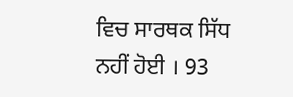ਵਿਚ ਸਾਰਥਕ ਸਿੱਧ ਨਹੀਂ ਹੋਈ । 93